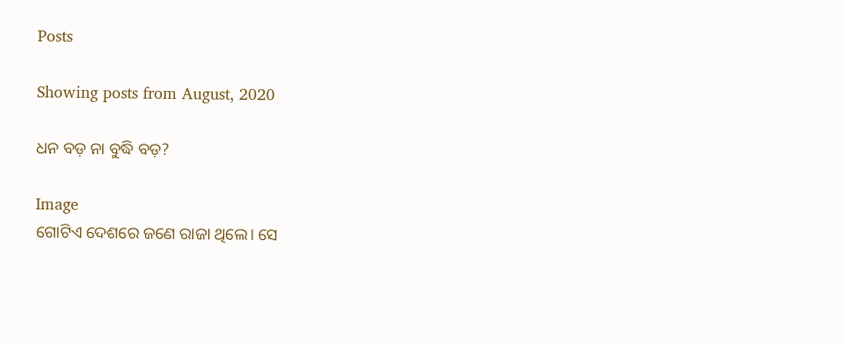Posts

Showing posts from August, 2020

ଧନ ବଡ଼ ନା ବୁଦ୍ଧି ବଡ଼?

Image
ଗୋଟିଏ ଦେଶରେ ଜଣେ ରାଜା ଥିଲେ। ସେ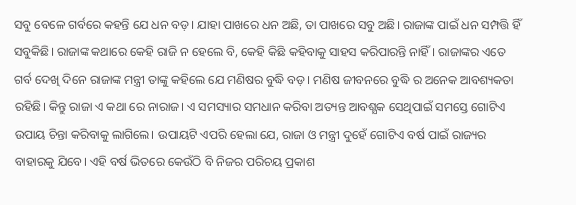ସବୁ ବେଳେ ଗର୍ବରେ କହନ୍ତି ଯେ ଧନ ବଡ଼। ଯାହା ପାଖରେ ଧନ ଅଛି, ତା ପାଖରେ ସବୁ ଅଛି। ରାଜାଙ୍କ ପାଇଁ ଧନ ସମ୍ପତ୍ତି ହିଁ ସବୁକିଛି। ରାଜାଙ୍କ କଥାରେ କେହି ରାଜି ନ ହେଲେ ବି, କେହି କିଛି କହିବାକୁ ସାହସ କରିପାରନ୍ତି ନାହିଁ। ରାଜାଙ୍କର ଏତେ ଗର୍ବ ଦେଖି ଦିନେ ରାଜାଙ୍କ ମନ୍ତ୍ରୀ ତାଙ୍କୁ କହିଲେ ଯେ ମଣିଷର ବୁଦ୍ଧି ବଡ଼। ମଣିଷ ଜୀବନରେ ବୁଦ୍ଧି ର ଅନେକ ଆବଶ୍ୟକତା ରହିଛି। କିନ୍ତୁ ରାଜା ଏ କଥା ରେ ନାରାଜ। ଏ ସମସ୍ୟାର ସମଧାନ କରିବା ଅତ୍ୟନ୍ତ ଆବଶ୍ଯକ ସେଥିପାଇଁ ସମସ୍ତେ ଗୋଟିଏ ଉପାୟ ଚିନ୍ତା କରିବାକୁ ଲାଗିଲେ। ଉପାୟଟି ଏପରି ହେଲା ଯେ, ରାଜା ଓ ମନ୍ତ୍ରୀ ଦୁହେଁ ଗୋଟିଏ ବର୍ଷ ପାଇଁ ରାଜ୍ୟର ବାହାରକୁ ଯିବେ। ଏହି ବର୍ଷ ଭିତରେ କେଉଁଠି ବି ନିଜର ପରିଚୟ ପ୍ରକାଶ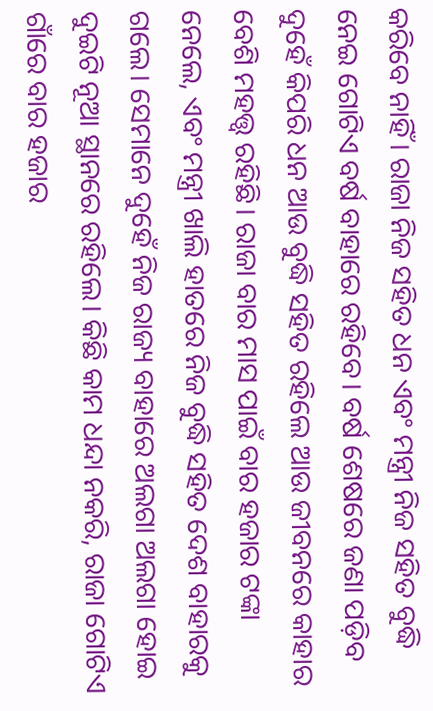କରିବେ ନାହିଁ। ରାଜା ନିଜ ସହିତ ଧନ ଏବଂ ମନ୍ତ୍ରୀ ନିଜ ସହିତ ବୁଦ୍ଧି ନେଇ ଗୋଟିଏ ବର୍ଷ ବାହାରେ ରହିବେ। ବର୍ଷ ଶେଷରେ ଜଣା ପଡ଼ିବ ଦୁହେଁ କିପରି ଧନ ଆଉ ବୁଦ୍ଧି ସହିତ ରହିଲେ ଆଉ ଜୀବନରେ କାହାର ବେଶି ମହତ୍ତ୍ୱ ରହିଛି। ରାଜା ବାର ମାସ ପାଇଁ ବାର ହଜାର ଟଙ୍କା ନେଲେ, ଏବଂ ମନ୍ତ୍ରୀ ଖାଲି ହାତରେ ନିଜ ବୁଦ୍ଧି ସହିତ ଦେଶ ବାହାରକୁ ଗଲେ। ସେମାନେ ଦୁହେଁ ନିଜ ରାଜ୍ୟ ବାହାରେ ଅଲଗା ଅଲଗା ହୋଇ ଦୁଇଟି ନୂଆ ସ୍ଥାନରେ ରହିଲେ। କିଛି କାମ ଧନ୍ଦା ନକରି, ରାଜା ଗୋଟିଏ ଗାଁରେ ବାର ହଜାର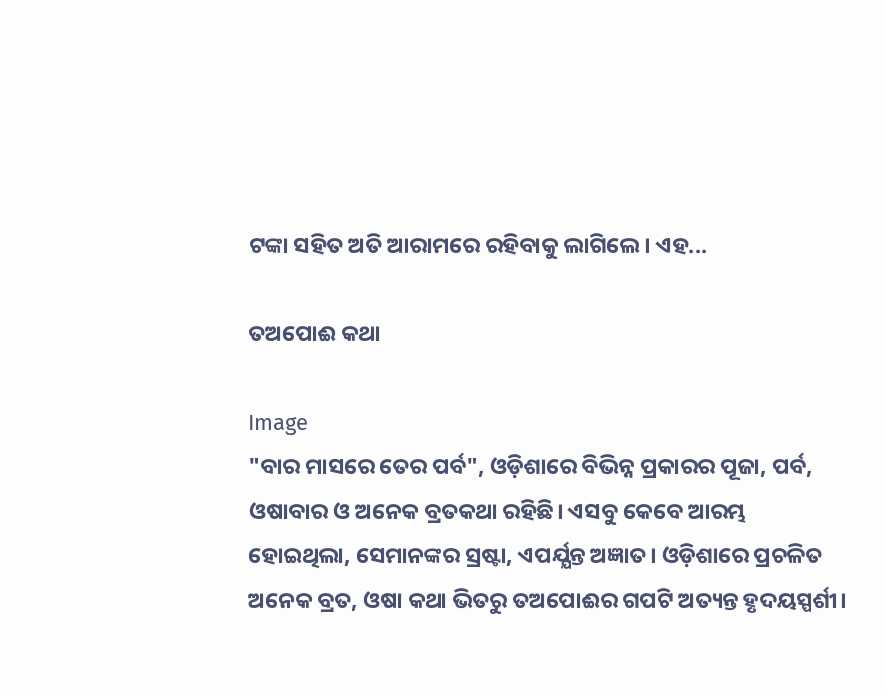ଟଙ୍କା ସହିତ ଅତି ଆରାମରେ ରହିବାକୁ ଲାଗିଲେ। ଏହ...

ତଅପୋଈ କଥା

Image
"ବାର ମାସରେ ତେର ପର୍ବ", ଓଡ଼ିଶାରେ ବିଭିନ୍ନ ପ୍ରକାରର ପୂଜା, ପର୍ବ, ଓଷାବାର ଓ ଅନେକ ବ୍ରତକଥା ରହିଛି। ଏସବୁ କେବେ ଆରମ୍ଭ ହୋଇଥିଲା, ସେମାନଙ୍କର ସ୍ରଷ୍ଟା, ଏପର୍ଯ୍ଯନ୍ତ ଅଜ୍ଞାତ। ଓଡ଼ିଶାରେ ପ୍ରଚଳିତ ଅନେକ ବ୍ରତ, ଓଷା କଥା ଭିତରୁ ତଅପୋଈର ଗପଟି ଅତ୍ୟନ୍ତ ହୃଦୟସ୍ପର୍ଶୀ।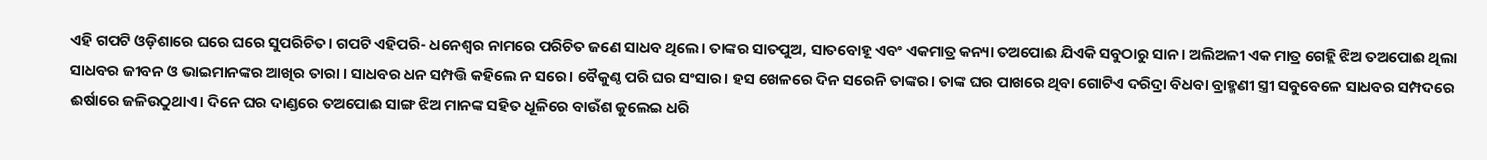ଏହି ଗପଟି ଓଡ଼ିଶାରେ ଘରେ ଘରେ ସୁପରିଚିତ। ଗପଟି ଏହିପରି- ଧନେଶ୍ଵର ନାମରେ ପରିଚିତ ଜଣେ ସାଧବ ଥିଲେ। ତାଙ୍କର ସାତପୁଅ, ସାତବୋହୂ ଏବଂ ଏକମାତ୍ର କନ୍ୟା ତଅପୋଈ ଯିଏକି ସବୁଠାରୁ ସାନ। ଅଲିଅଳୀ ଏକ ମାତ୍ର ଗେହ୍ଲି ଝିଅ ତଅପୋଈ ଥିଲା ସାଧବର ଜୀବନ ଓ ଭାଇମାନଙ୍କର ଆଖିର ତାରା । ସାଧବର ଧନ ସମ୍ପତ୍ତି କହିଲେ ନ ସରେ। ବୈକୁଣ୍ଠ ପରି ଘର ସଂସାର। ହସ ଖେଳରେ ଦିନ ସରେନି ତାଙ୍କର। ତାଙ୍କ ଘର ପାଖରେ ଥିବା ଗୋଟିଏ ଦରିଦ୍ରା ବିଧବା ବ୍ରାହ୍ମଣୀ ସ୍ତ୍ରୀ ସବୁବେଳେ ସାଧବର ସମ୍ପଦରେ ଈର୍ଷାରେ ଜଳିଉଠୁଥାଏ। ଦିନେ ଘର ଦାଣ୍ଡରେ ତଅପୋଈ ସାଙ୍ଗ ଝିଅ ମାନଙ୍କ ସହିତ ଧୂଳିରେ ବାଉଁଶ କୁଲେଇ ଧରି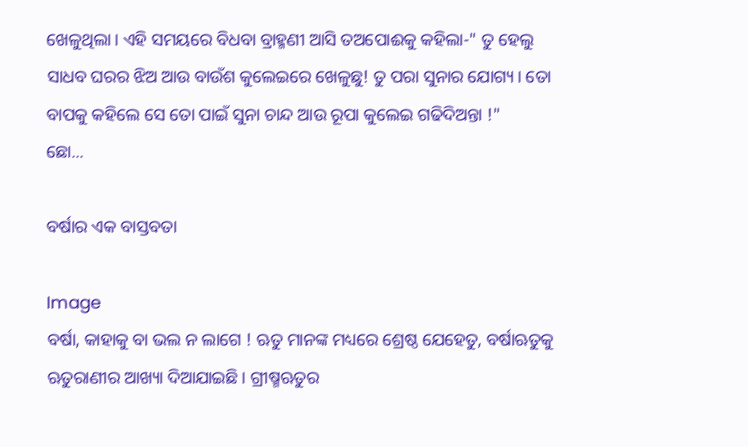ଖେଳୁଥିଲା। ଏହି ସମୟରେ ବିଧବା ବ୍ରାହ୍ମଣୀ ଆସି ତଅପୋଈକୁ କହିଲା-" ତୁ ହେଲୁ ସାଧବ ଘରର ଝିଅ ଆଉ ବାଉଁଶ କୁଲେଇରେ ଖେଳୁଛୁ! ତୁ ପରା ସୁନାର ଯୋଗ୍ୟ। ତୋ ବାପକୁ କହିଲେ ସେ ତୋ ପାଇଁ ସୁନା ଚାନ୍ଦ ଆଉ ରୂପା କୁଲେଇ ଗଢିଦିଅନ୍ତା !"                                   ଛୋ...

ବର୍ଷାର ଏକ ବାସ୍ତବତା

Image
ବର୍ଷା, କାହାକୁ ବା ଭଲ ନ ଲାଗେ ! ଋତୁ ମାନଙ୍କ ମଧ୍ୟରେ ଶ୍ରେଷ୍ଠ ଯେହେତୁ, ବର୍ଷାଋତୁକୁ ଋତୁରାଣୀର ଆଖ୍ୟା ଦିଆଯାଇଛି। ଗ୍ରୀଷ୍ମଋତୁର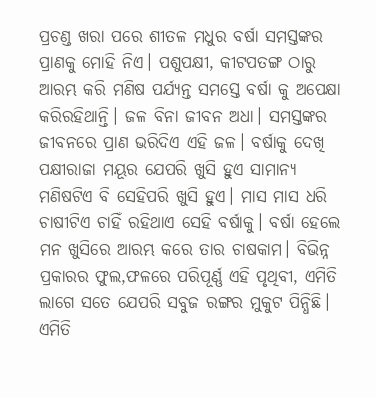ପ୍ରଚଣ୍ଡ ଖରା ପରେ ଶୀତଳ ମଧୁର ବର୍ଷା ସମସ୍ତଙ୍କର ପ୍ରାଣକୁ ମୋହି ନିଏ। ପଶୁପକ୍ଷୀ, କୀଟପତଙ୍ଗ ଠାରୁ ଆରମ୍ଭ କରି ମଣିଷ ପର୍ଯ୍ଯନ୍ତ ସମସ୍ତେ ବର୍ଷା କୁ ଅପେକ୍ଷା କରିରହିଥାନ୍ତି। ଜଳ ବିନା ଜୀବନ ଅଧା। ସମସ୍ତଙ୍କର ଜୀବନରେ ପ୍ରାଣ ଭରିଦିଏ ଏହି ଜଳ। ବର୍ଷାକୁ ଦେଖି ପକ୍ଷୀରାଜା ମୟୂର ଯେପରି ଖୁସି ହୁଏ ସାମାନ୍ୟ ମଣିଷଟିଏ ବି ସେହିପରି ଖୁସି ହୁଏ। ମାସ ମାସ ଧରି ଚାଷୀଟିଏ ଚାହିଁ ରହିଥାଏ ସେହି ବର୍ଷାକୁ। ବର୍ଷା ହେଲେ ମନ ଖୁସିରେ ଆରମ୍ଭ କରେ ତାର ଚାଷକାମ। ବିଭିନ୍ନ ପ୍ରକାରର ଫୁଲ,ଫଳରେ ପରିପୂର୍ଣ୍ଣ ଏହି ପୃଥିବୀ, ଏମିତି ଲାଗେ ସତେ ଯେପରି ସବୁଜ ରଙ୍ଗର ମୁକୁଟ ପିନ୍ଧିଛି। ଏମିତି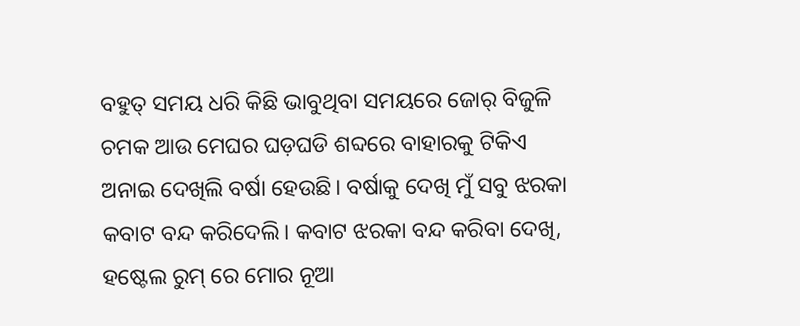ବହୁତ୍ ସମୟ ଧରି କିଛି ଭାବୁଥିବା ସମୟରେ ଜୋର୍ ବିଜୁଳି ଚମକ ଆଉ ମେଘର ଘଡ଼ଘଡି ଶବ୍ଦରେ ବାହାରକୁ ଟିକିଏ ଅନାଇ ଦେଖିଲି ବର୍ଷା ହେଉଛି। ବର୍ଷାକୁ ଦେଖି ମୁଁ ସବୁ ଝରକା କବାଟ ବନ୍ଦ କରିଦେଲି। କବାଟ ଝରକା ବନ୍ଦ କରିବା ଦେଖି, ହଷ୍ଟେଲ ରୁମ୍ ରେ ମୋର ନୂଆ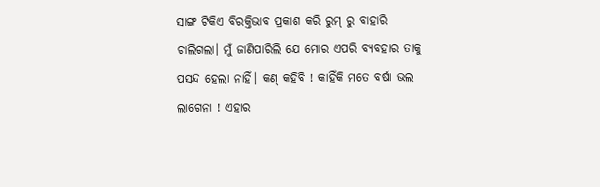ସାଙ୍ଗ ଟିକିଏ ବିରକ୍ତିଭାବ ପ୍ରକାଶ କରି ରୁମ୍ ରୁ ବାହାରି ଚାଲିଗଲା। ମୁଁ ଜାଣିପାରିଲି ଯେ ମୋର ଏପରି ବ୍ୟବହାର ତାକୁ ପସନ୍ଦ ହେଲା ନାହିଁ। କଣ୍ କହିବି ! କାହିଁକି ମତେ ବର୍ଷା ଭଲ ଲାଗେନା ! ଏହାର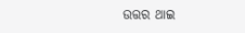ଉତ୍ତର ଥାଇ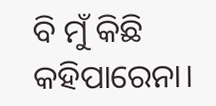ବି ମୁଁ କିଛି କହିପାରେନା।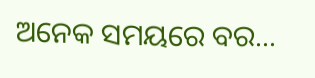ଅନେକ ସମୟରେ ବର...